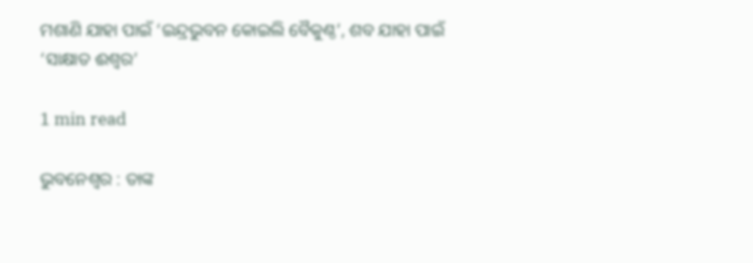ମଶାଣି ଯାହା ପାଇଁ ‘ଇନ୍ଦ୍ରଭୁବନ କୋଇଲି ବୈକୁଣ୍ଠ’, ଶବ ଯାହା ପାଇଁ ‘ସାକ୍ଷାତ ଈଶ୍ୱର’

1 min read

ଭୁବନେଶ୍ୱର : ତାଙ୍କ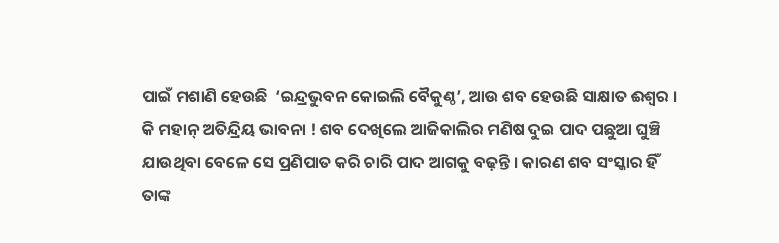ପାଇଁ ମଶାଣି ହେଉଛି  ‘ଇନ୍ଦ୍ରଭୁବନ କୋଇଲି ବୈକୁଣ୍ଠ’, ଆଉ ଶବ ହେଉଛି ସାକ୍ଷାତ ଈଶ୍ୱର । କି ମହାନ୍ ଅତିନ୍ଦ୍ରିୟ ଭାବନା ! ଶବ ଦେଖିଲେ ଆଜିକାଲିର ମଣିଷ ଦୁଇ ପାଦ ପଛୁଆ ଘୁଞ୍ଚି ଯାଉଥିବା ବେଳେ ସେ ପ୍ରଣିପାତ କରି ଚାରି ପାଦ ଆଗକୁ ବଢ଼ନ୍ତି । କାରଣ ଶବ ସଂସ୍କାର ହିଁ ତାଙ୍କ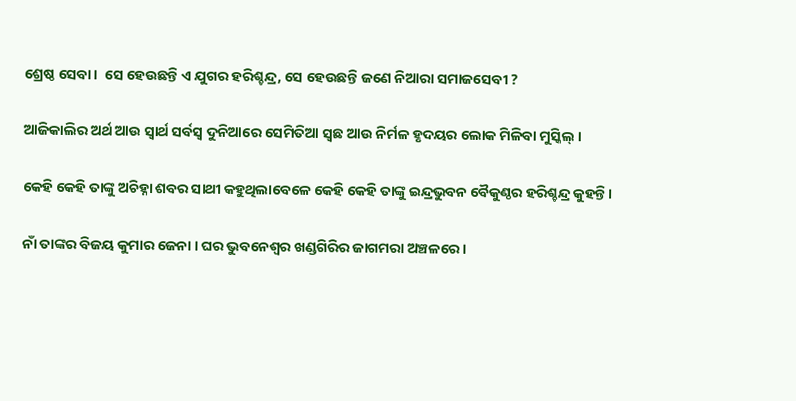ଶ୍ରେଷ୍ଠ ସେବା ।  ସେ ହେଉଛନ୍ତି ଏ ଯୁଗର ହରିଶ୍ଚନ୍ଦ୍ର, ସେ ହେଉଛନ୍ତି ଜଣେ ନିଆରା ସମାଜସେବୀ ?

ଆଜିକାଲିର ଅର୍ଥ ଆଉ ସ୍ୱାର୍ଥ ସର୍ବସ୍ୱ ଦୁନିଆରେ ସେମିତିଆ ସ୍ୱଛ ଆଉ ନିର୍ମଳ ହୃଦୟର ଲୋକ ମିଳିବା ମୁସ୍କିଲ୍ ।

କେହି କେହି ତାଙ୍କୁ ଅଚିହ୍ନା ଶବର ସାଥୀ କହୁଥିଲାବେଳେ କେହି କେହି ତାଙ୍କୁ ଇନ୍ଦ୍ରଭୁବନ ବୈକୁଣ୍ଠର ହରିଶ୍ଚନ୍ଦ୍ର କୁହନ୍ତି।

ନାଁ ତାଙ୍କର ବିଜୟ କୁମାର ଜେନା । ଘର ଭୁବନେଶ୍ୱର ଖଣ୍ଡଗିରିର ଜାଗମରା ଅଞ୍ଚଳରେ ।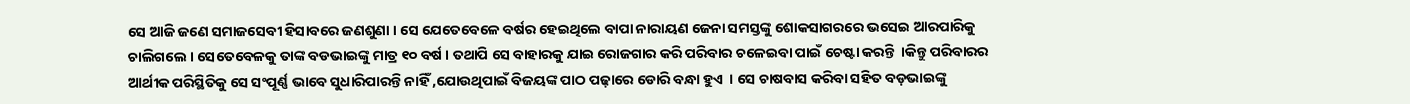ସେ ଆଜି ଜଣେ ସମାଜସେବୀ ହିସାବରେ ଜଣଶୁଣା । ସେ ଯେତେବେଳେ ବର୍ଷର ହେଇଥିଲେ ବାପା ନାରାୟଣ ଜେନା ସମସ୍ତଙ୍କୁ ଶୋକସାଗରରେ ଭସେଇ ଆରପାରିକୁ ଚାଲିଗଲେ । ସେତେବେଳକୁ ତାଙ୍କ ବଡଭାଇଙ୍କୁ ମାତ୍ର ୧୦ ବର୍ଷ । ତଥାପି ସେ ବାହାରକୁ ଯାଇ ରୋଜଗାର କରି ପରିବାର ଚଳେଇବା ପାଇଁ ଚେଷ୍ଟା କରନ୍ତି  ।କିନ୍ତୁ ପରିବାରର ଆର୍ଥୀକ ପରିସ୍ଥିତିକୁ ସେ ସଂପୂର୍ଣ୍ଣ ଭାବେ ସୁଧାରିପାରନ୍ତି ନାହିଁ ,ଯୋଉଥିପାଇଁ ବିଜୟଙ୍କ ପାଠ ପଢ଼ାରେ ଡୋରି ବନ୍ଧା ହୁଏ  । ସେ ଚାଷବାସ କରିବା ସହିତ ବଡ଼ଭାଇଙ୍କୁ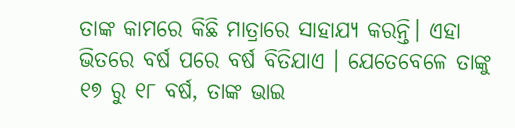ତାଙ୍କ କାମରେ କିଛି ମାତ୍ରାରେ ସାହାଯ୍ୟ କରନ୍ତି। ଏହା ଭିତରେ ବର୍ଷ ପରେ ବର୍ଷ ବିତିଯାଏ । ଯେତେବେଳେ ତାଙ୍କୁ ୧୭ ରୁ ୧୮ ବର୍ଷ, ତାଙ୍କ ଭାଇ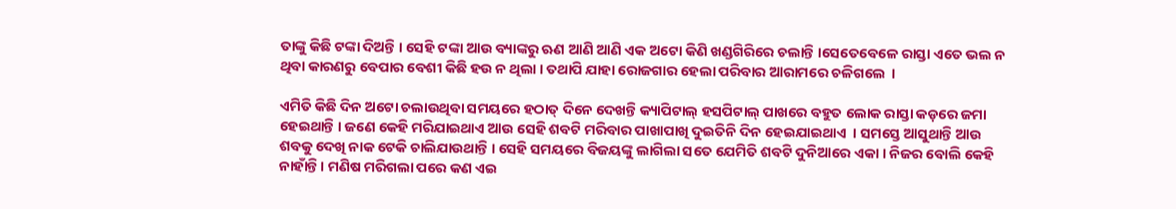ତାଙ୍କୁ କିଛି ଟଙ୍କା ଦିଅନ୍ତି । ସେହି ଟଙ୍କା ଆଉ ବ୍ୟାଙ୍କରୁ ଋଣ ଆଣି ଆଣି ଏକ ଅଟୋ କିଣି ଖଣ୍ଡଗିରିରେ ଚଲାନ୍ତି ।ସେତେବେଳେ ରାସ୍ତା ଏତେ ଭଲ ନ ଥିବା କାରଣରୁ ବେପାର ବେଶୀ କିଛି ହଉ ନ ଥିଲା । ତଥାପି ଯାହା ରୋଜଗାର ହେଲା ପରିବାର ଆରାମରେ ଚଳିଗଲେ  ।

ଏମିତି କିଛି ଦିନ ଅଟୋ ଚଲାଉଥିବା ସମୟରେ ହଠାତ୍ ଦିନେ ଦେଖନ୍ତି କ୍ୟାପିଟାଲ୍ ହସପିଟାଲ୍ ପାଖରେ ବହୁତ ଲୋକ ରାସ୍ତା କଡ଼ରେ ଜମା ହେଇଥାନ୍ତି । ଜଣେ କେହି ମରିଯାଇଥାଏ ଆଉ ସେହି ଶବଟି ମରିବାର ପାଖାପାଖି ଦୁଇତିନି ଦିନ ହେଇଯାଇଥାଏ  । ସମସ୍ତେ ଆସୁଥାନ୍ତି ଆଉ ଶବକୁ ଦେଖି ନାକ ଟେକି ଚାଲିଯାଉଥାନ୍ତି । ସେହି ସମୟରେ ବିଜୟଙ୍କୁ ଲାଗିଲା ସତେ ଯେମିତି ଶବଟି ଦୁନିଆରେ ଏକା । ନିଜର ବୋଲି କେହି ନାହାଁନ୍ତି । ମଣିଷ ମରିଗଲା ପରେ କଣ ଏଇ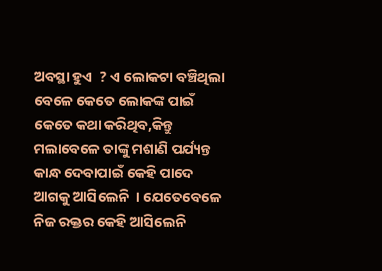ଅବସ୍ଥା ହୁଏ  ? ଏ ଲୋକଟା ବଞ୍ଚିଥିଲା ବେଳେ କେତେ ଲୋକଙ୍କ ପାଇଁ କେତେ କଥା କରିଥିବ,କିନ୍ତୁ ମଲାବେଳେ ତାଙ୍କୁ ମଶାଣି ପର୍ଯ୍ୟନ୍ତ କାନ୍ଧ ଦେବାପାଇଁ କେହି ପାଦେ ଆଗକୁ ଆସିଲେନି  । ଯେତେବେଳେ ନିଜ ରକ୍ତର କେହି ଆସିଲେନି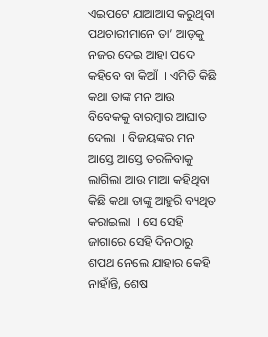ଏଇପଟେ ଯାଆଆସ କରୁଥିବା ପଥଚାରୀମାନେ ତା’ ଆଡ଼କୁ ନଜର ଦେଇ ଆହା ପଦେ କହିବେ ବା କିଆଁ  । ଏମିତି କିଛି କଥା ତାଙ୍କ ମନ ଆଉ ବିବେକକୁ ବାରମ୍ବାର ଆଘାତ ଦେଲା  । ବିଜୟଙ୍କର ମନ ଆସ୍ତେ ଆସ୍ତେ ତରଳିବାକୁ ଲାଗିଲା ଆଉ ମାଆ କହିଥିବା କିଛି କଥା ତାଙ୍କୁ ଆହୁରି ବ୍ୟଥିତ କରାଇଲା  । ସେ ସେହି ଜାଗାରେ ସେହି ଦିନଠାରୁ ଶପଥ ନେଲେ ଯାହାର କେହି ନାହାଁନ୍ତି, ଶେଷ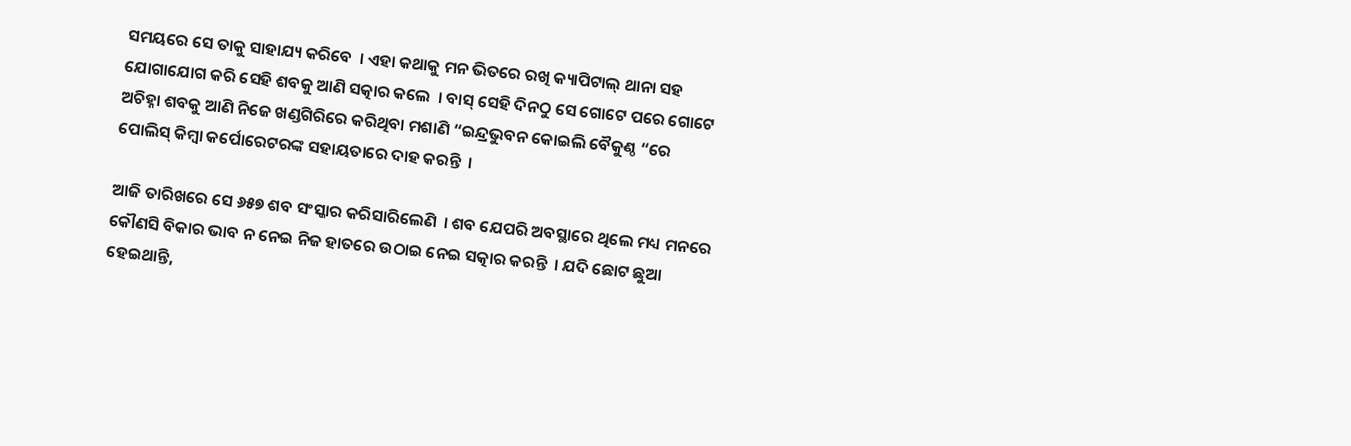ସମୟରେ ସେ ତାକୁ ସାହାଯ୍ୟ କରିବେ  । ଏହା କଥାକୁ ମନ ଭିତରେ ରଖି କ୍ୟାପିଟାଲ୍ ଥାନା ସହ ଯୋଗାଯୋଗ କରି ସେହି ଶବକୁ ଆଣି ସତ୍କାର କଲେ  । ବାସ୍ ସେହି ଦିନଠୁ ସେ ଗୋଟେ ପରେ ଗୋଟେ ଅଚିହ୍ନା ଶବକୁ ଆଣି ନିଜେ ଖଣ୍ଡଗିରିରେ କରିଥିବା ମଶାଣି “ଇନ୍ଦ୍ରଭୁବନ କୋଇଲି ବୈକୁଣ୍ଠ “ରେ ପୋଲିସ୍ କିମ୍ବା କର୍ପୋରେଟରଙ୍କ ସହାୟତାରେ ଦାହ କରନ୍ତି  ।

ଆଜି ତାରିଖରେ ସେ ୬୫୭ ଶବ ସଂସ୍କାର କରିସାରିଲେଣି  । ଶବ ଯେପରି ଅବସ୍ଥାରେ ଥିଲେ ମଧ୍ୟ ମନରେ କୌଣସି ବିକାର ଭାବ ନ ନେଇ ନିଜ ହାତରେ ଉଠାଇ ନେଇ ସତ୍କାର କରନ୍ତି  । ଯଦି ଛୋଟ ଛୁଆ ହେଇଥାନ୍ତି,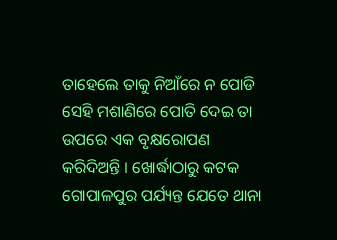ତାହେଲେ ତାକୁ ନିଆଁରେ ନ ପୋଡି ସେହି ମଶାଣିରେ ପୋତି ଦେଇ ତା ଉପରେ ଏକ ବୃକ୍ଷରୋପଣ କରିଦିଅନ୍ତି । ଖୋର୍ଦ୍ଧାଠାରୁ କଟକ ଗୋପାଳପୁର ପର୍ଯ୍ୟନ୍ତ ଯେତେ ଥାନା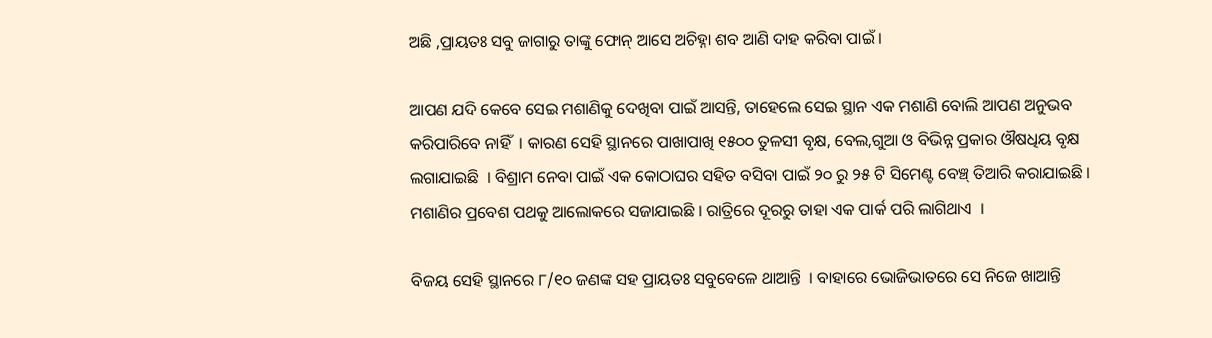ଅଛି ,ପ୍ରାୟତଃ ସବୁ ଜାଗାରୁ ତାଙ୍କୁ ଫୋନ୍ ଆସେ ଅଚିହ୍ନା ଶବ ଆଣି ଦାହ କରିବା ପାଇଁ ।

ଆପଣ ଯଦି କେବେ ସେଇ ମଶାଣିକୁ ଦେଖିବା ପାଇଁ ଆସନ୍ତି, ତାହେଲେ ସେଇ ସ୍ଥାନ ଏକ ମଶାଣି ବୋଲି ଆପଣ ଅନୁଭବ କରିପାରିବେ ନାହିଁ  । କାରଣ ସେହି ସ୍ଥାନରେ ପାଖାପାଖି ୧୫୦୦ ତୁଳସୀ ବୃକ୍ଷ, ବେଲ,ଗୁଆ ଓ ବିଭିନ୍ନ ପ୍ରକାର ଔଷଧିୟ ବୃକ୍ଷ ଲଗାଯାଇଛି  । ବିଶ୍ରାମ ନେବା ପାଇଁ ଏକ କୋଠାଘର ସହିତ ବସିବା ପାଇଁ ୨୦ ରୁ ୨୫ ଟି ସିମେଣ୍ଟ ବେଞ୍ଚ୍ ତିଆରି କରାଯାଇଛି । ମଶାଣିର ପ୍ରବେଶ ପଥକୁ ଆଲୋକରେ ସଜାଯାଇଛି । ରାତ୍ରିରେ ଦୂରରୁ ତାହା ଏକ ପାର୍କ ପରି ଲାଗିଥାଏ  ।

ବିଜୟ ସେହି ସ୍ଥାନରେ ୮/୧୦ ଜଣଙ୍କ ସହ ପ୍ରାୟତଃ ସବୁବେଳେ ଥାଆନ୍ତି  । ବାହାରେ ଭୋଜିଭାତରେ ସେ ନିଜେ ଖାଆନ୍ତି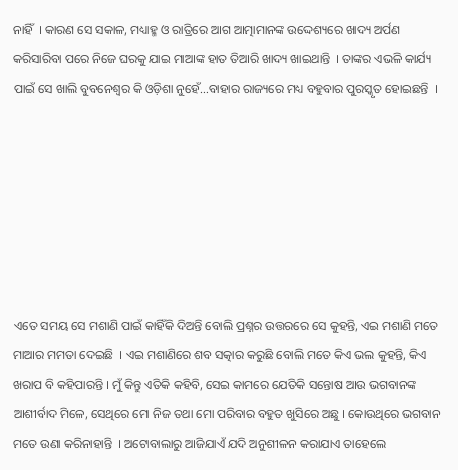ନାହିଁ  । କାରଣ ସେ ସକାଳ, ମଧ୍ୟାହ୍ମ ଓ ରାତ୍ରିରେ ଆଗ ଆତ୍ମାମାନଙ୍କ ଉଦ୍ଦେଶ୍ୟରେ ଖାଦ୍ୟ ଅର୍ପଣ କରିସାରିବା ପରେ ନିଜେ ଘରକୁ ଯାଇ ମାଆଙ୍କ ହାତ ତିଆରି ଖାଦ୍ୟ ଖାଇଥାନ୍ତି  । ତାଙ୍କର ଏଭଳି କାର୍ଯ୍ୟ ପାଇଁ ସେ ଖାଲି ବୁବନେଶ୍ୱର କି ଓଡ଼ିଶା ନୁହେଁ…ବାହାର ରାଜ୍ୟରେ ମଧ୍ୟ ବହୁବାର ପୁରସ୍କୃତ ହୋଇଛନ୍ତି  ।







ଏତେ ସମୟ ସେ ମଶାଣି ପାଇଁ କାହିଁକି ଦିଅନ୍ତି ବୋଲି ପ୍ରଶ୍ନର ଉତ୍ତରରେ ସେ କୁହନ୍ତି, ଏଇ ମଶାଣି ମତେ ମାଆର ମମତା ଦେଇଛି  । ଏଇ ମଶାଣିରେ ଶବ ସତ୍କାର କରୁଛି ବୋଲି ମତେ କିଏ ଭଲ କୁହନ୍ତି, କିଏ ଖରାପ ବି କହିପାରନ୍ତି । ମୁଁ କିନ୍ତୁ ଏତିକି କହିବି, ସେଇ କାମରେ ଯେତିକି ସନ୍ତୋଷ ଆଉ ଭଗବାନଙ୍କ ଆଶୀର୍ବାଦ ମିଳେ, ସେଥିରେ ମୋ ନିଜ ତଥା ମୋ ପରିବାର ବହୁତ ଖୁସିରେ ଅଛୁ । କୋଉଥିରେ ଭଗବାନ ମତେ ଉଣା କରିନାହାନ୍ତି  । ଅଟୋବାଲାରୁ ଆଜିଯାଏଁ ଯଦି ଅନୁଶୀଳନ କରାଯାଏ ତାହେଲେ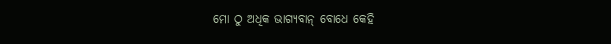ମୋ ଠୁ ଅଧିକ ଭାଗ୍ୟବାନ୍ ବୋଧେ କେହି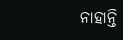ନାହାନ୍ତି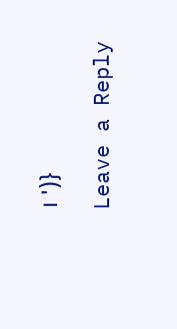। ')}

Leave a Reply